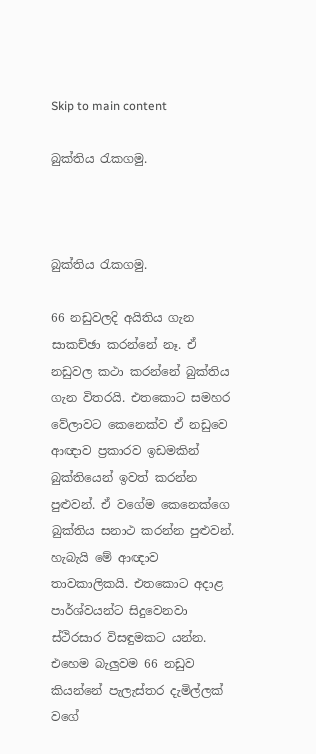Skip to main content

බුක්තිය රැකගමු.



බුක්තිය රැකගමු.

66 නඩුවලදි අයිතිය ගැන සාකච්ඡා කරන්නේ නෑ. ඒ නඩුවල කථා කරන්නේ බුක්තිය ගැන විතරයි. එතකොට සමහර වේලාවට කෙනෙක්ව ඒ නඩුවෙ ආඥාව ප්‍රකාරව ඉඩමකින් බුක්තියෙන් ඉවත් කරන්න පුළුවන්. ඒ වගේම කෙනෙක්ගෙ බුක්තිය සනාථ කරන්න පුළුවන්. හැබැයි මේ ආඥාව තාවකාලිකයි. එතකොට අදාළ පාර්ශ්වයන්ට සිදුවෙනවා ස්ථිරසාර විසඳුමකට යන්න. එ‍හෙම බැලුවම 66 නඩුව කියන්නේ පැලැස්තර දැමිල්ලක් වගේ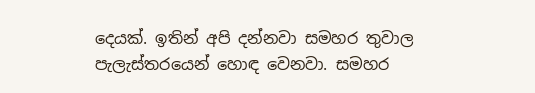දෙයක්. ඉතින් අපි දන්නවා සමහර තුවාල පැලැස්තරයෙන් හොඳ වෙනවා. සමහර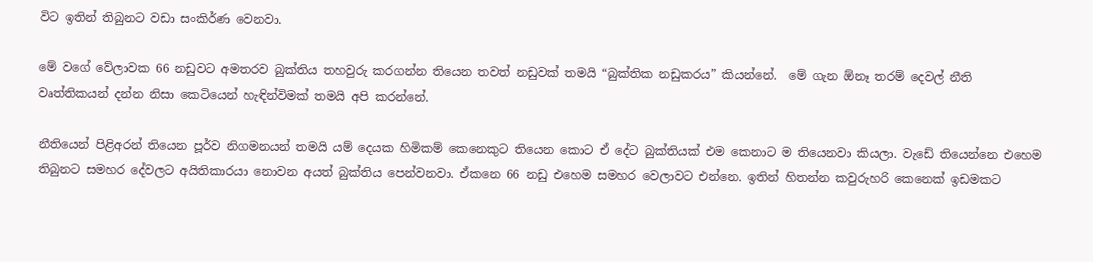විට ඉතින් තිබුනට වඩා සංකිර්ණ වෙනවා.

මේ වගේ වේලාවක 66 නඩුවට අමතරව බුක්තිය තහවුරු කරගන්න තියෙන තවත් නඩුවක් තමයි “බුක්තික නඩුකරය” කියන්නේ.  මේ ගැන ඕනෑ තරම් දෙවල් නීති වෘත්තිකයන් දන්න නිසා කෙටියෙන් හැඳින්විමක් තමයි අපි කරන්නේ.

නීතියෙන් පිළිඅරන් තියෙන පූර්ව නිගමනයන් තමයි යම් දෙයක හිමිකම් කෙනෙකුට තියෙන කොට ඒ දේට බුක්තියක් එම කෙනාට ම තියෙනවා කියලා. වැඩේ තියෙන්නෙ එහෙම තිබුනට සමහර දේවලට අයිතිකාරයා නොවන අයත් බුක්තිය පෙන්වනවා. ඒකනෙ 66 නඩු එහෙම සමහර වෙලාවට එන්නෙ. ඉතින් හිතන්න කවුරුහරි කෙනෙක් ඉඩමකට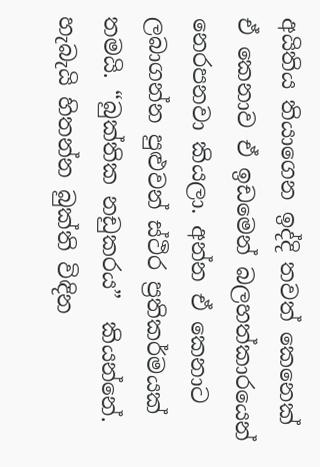අයිතිය තියාගෙන ඉද්දි තවත් කෙනෙක් ඒ කෙනාව ඒ ඉඩමෙන් බලහත්කාරයෙන් නෙරපනවා කියලා. අන්න ඒ කෙනාට ලබාගන්න පුළුවන් ස්ථිර ප්‍රතිකර්මයක් තමයි. “බුක්තික නඩුකරය”  කියන්නේ.  හැබැයි හිතන්න බුක්ති විඳින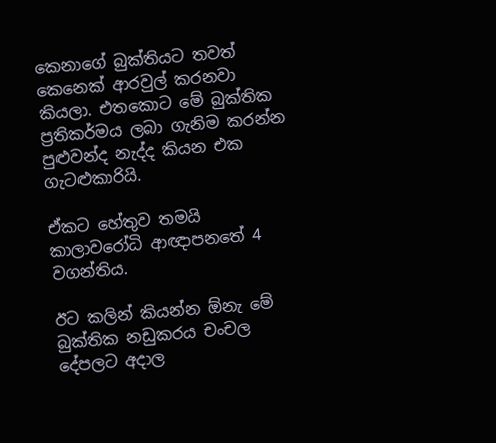කෙනාගේ බුක්තියට තවත් කෙනෙක් ආරවුල් කරනවා කියලා. එතකොට මේ බුක්තික ප්‍රතිකර්මය ලබා ගැනිම කරන්න පුළුවන්ද නැද්ද කියන එක ගැටළුකාරියි.

ඒකට හේතුව තමයි කාලාවරෝධි ආඥාපනතේ 4 වගන්තිය.

ඊට කලින් කියන්න ඕනැ මේ බුක්තික නඩුකරය චංචල දේපලට අදාල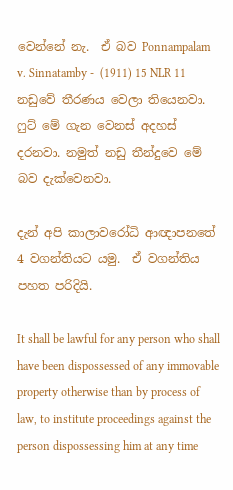වෙන්නේ නැ.  ඒ බව Ponnampalam v. Sinnatamby -  (1911) 15 NLR 11 නඩුවේ තීරණය වෙලා තියෙනවා.  ෆුට් මේ ගැන වෙනස් අදහස් දරනවා. නමුත් නඩු තීන්දුවෙ මේ බව දැක්වෙනවා.

දැන් අපි කාලාවරෝධි ආඥාපනතේ 4 වගන්තියට යමු.  ඒ වගන්තිය පහත පරිදියි.

It shall be lawful for any person who shall have been dispossessed of any immovable property otherwise than by process of law, to institute proceedings against the person dispossessing him at any time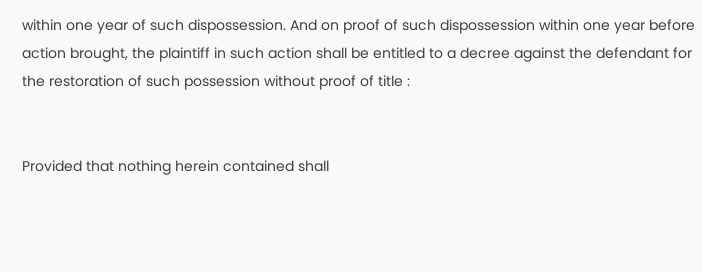within one year of such dispossession. And on proof of such dispossession within one year before action brought, the plaintiff in such action shall be entitled to a decree against the defendant for the restoration of such possession without proof of title :


Provided that nothing herein contained shall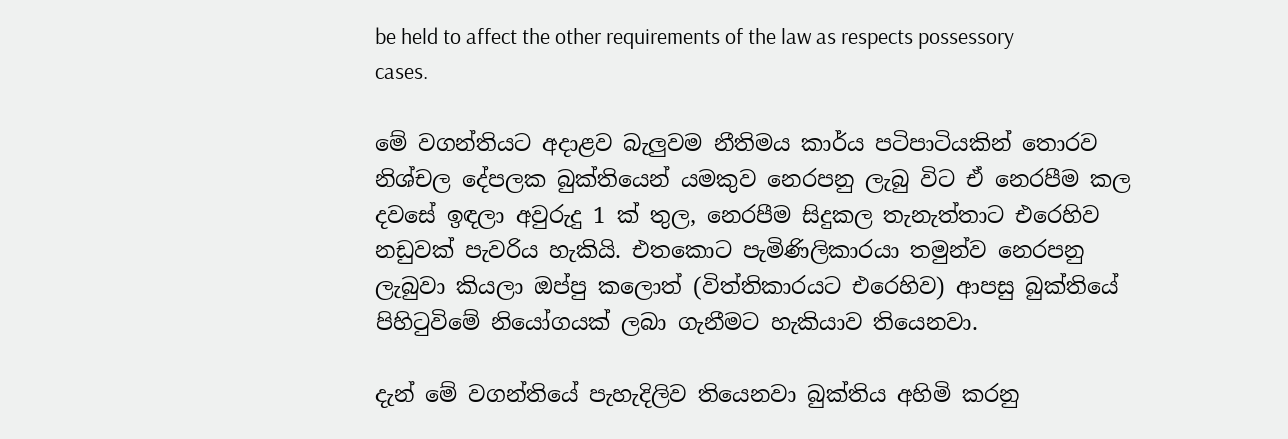be held to affect the other requirements of the law as respects possessory cases.

මේ වගන්තියට අදාළව බැලුවම නීතිමය කාර්ය පටිපාටියකින් තොරව නිශ්චල දේපලක බුක්තියෙන් යමකුව නෙරපනු ලැබු විට ඒ නෙරපීම කල දවසේ ඉඳලා අවුරුදු 1 ක් තුල, නෙරපීම සිදුකල තැනැත්තාට එරෙහිව නඩුවක් පැවරිය හැකියි. එතකොට පැමිණිලිකාරයා තමුන්ව නෙරපනු ලැබුවා කියලා ඔප්පු කලොත් (විත්තිකාරයට එරෙහිව) ආපසු බුක්තියේ පිහිටුවිමේ නියෝගයක් ලබා ගැනීමට හැකියාව තියෙනවා.

දැන් මේ වගන්තියේ පැහැදිලිව තියෙනවා බුක්තිය අහිමි කරනු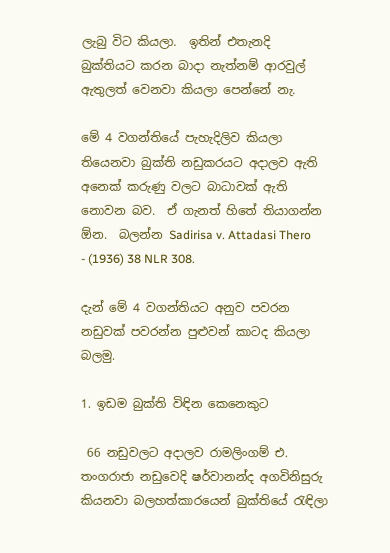ලැබු විට කියලා.  ඉතින් එතැනදි බුක්තියට කරන බාදා නැත්නම් ආරවුල් ඇතුලත් වෙනවා කියලා පෙන්නේ නැ.

මේ 4 වගන්තියේ පැහැදිලිව කියලා තියෙනවා බුක්ති නඩුකරයට අදාලව ඇති අනෙක් කරුණු වලට බාධාවක් ඇති නොවන බව.  ඒ ගැනත් හිතේ තියාගන්න ඕන.  බලන්න Sadirisa v. Attadasi Thero - (1936) 38 NLR 308.

දැන් මේ 4 වගන්තියට අනුව පවරන නඩුවක් පවරන්න පුළුවන් කාටද කියලා බලමු.

1. ඉඩම බුක්ති විඳින කෙනෙකුට

 66 නඩුවලට අදාලව රාමලිංගම් එ. තංගරාජා නඩුවෙදි ෂර්වානන්ද අගවිනිසුරු කියනවා බලහත්කාරයෙන් බුක්තියේ රැඳිලා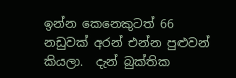ඉන්න කෙනෙකුටත් 66 නඩුවක් අරන් එන්න පුළුවන් කියලා.  දැන් බුක්තික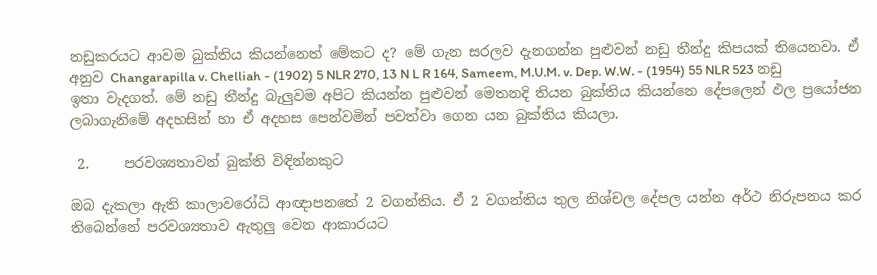නඩුකරයට ආවම බුක්තිය කියන්නෙත් මේකට ද? මේ ගැන සරලව දැනගන්න පුළුවන් නඩු තීන්දු කිපයක් තියෙනවා. ඒ අනුව Changarapilla v. Chelliah - (1902) 5 NLR 270, 13 N L R 164, Sameem, M.U.M. v. Dep. W.W. - (1954) 55 NLR 523 නඩු ඉතා වැදගත්. මේ නඩු තීන්දු බැලුවම අපිට කියන්න පුළුවන් මෙතනදි තියන බුක්තිය කියන්නෙ දේපලෙන් ඵල ප්‍රයෝජන ලබාගැනිමේ අදහසින් හා ඒ අදහස පෙන්වමින් පවත්වා ගෙන යන බුක්තිය කියලා.

 2.     පරවශ්‍යතාවන් බුක්ති විඳින්නකුට

ඔබ දැකලා ඇති කාලාවරෝධි ආඥාපනතේ 2 වගන්තිය. ඒ 2 වගන්තිය තුල නිශ්චල දේපල යන්න අර්ථ නිරුපනය කර තිබෙන්නේ පරවශ්‍යතාව ඇතුලු වෙන ආකාරයට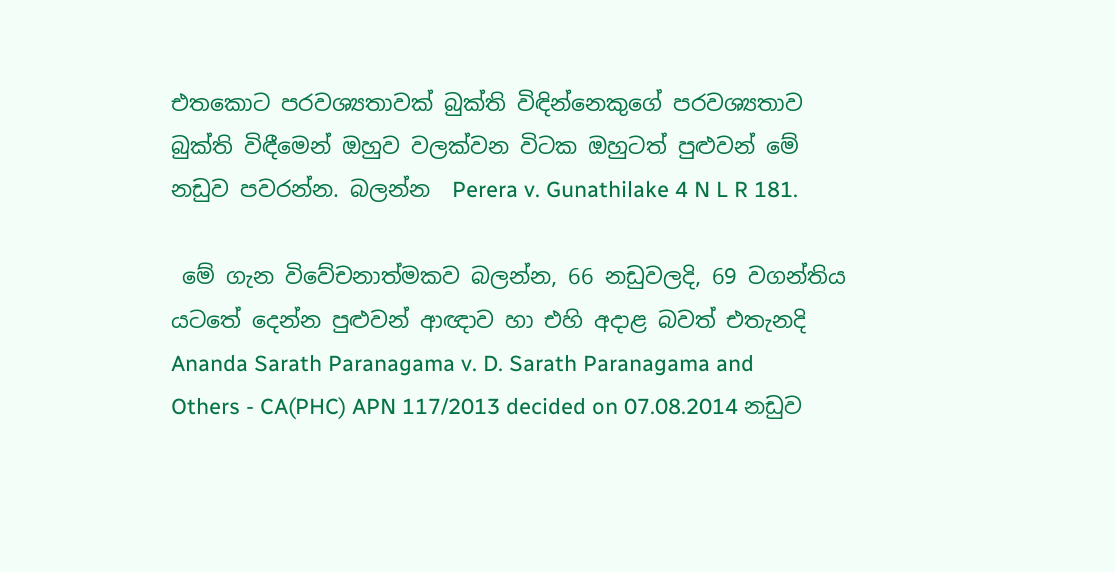එතකොට පරවශ්‍යතාවක් බුක්ති විඳින්නෙකුගේ පරවශ්‍යතාව බුක්ති විඳීමෙන් ඔහුව වලක්වන විටක ඔහුටත් පුළුවන් මේ නඩුව පවරන්න. බලන්න  Perera v. Gunathilake 4 N L R 181.

 මේ ගැන විවේචනාත්මකව බලන්න, 66 නඩුවලදි, 69 වගන්තිය යටතේ දෙන්න පුළුවන් ආඥාව හා එහි අදාළ බවත් එතැනදි Ananda Sarath Paranagama v. D. Sarath Paranagama and Others - CA(PHC) APN 117/2013 decided on 07.08.2014 නඩුව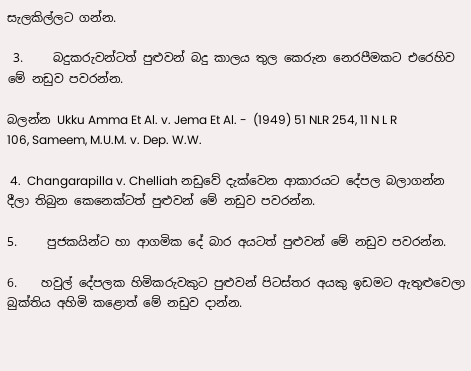සැලකිල්ලට ගන්න.

 3.     බදුකරුවන්ටත් පුළුවන් බදු කාලය තුල කෙරුන නෙරපීමකට එරෙහිව මේ නඩුව පවරන්න.

බලන්න Ukku Amma Et Al. v. Jema Et Al. -  (1949) 51 NLR 254, 11 N L R 106, Sameem, M.U.M. v. Dep. W.W.

 4.  Changarapilla v. Chelliah නඩුවේ දැක්වෙන ආකාරයට දේපල බලාගන්න දීලා තිබුන කෙනෙක්ටත් පුළුවන් මේ නඩුව පවරන්න.

5.     පුජකයින්ට හා ආගමික දේ බාර අයටත් පුළුවන් මේ නඩුව පවරන්න.

6.    හවුල් දේපලක හිමිකරුවකුට පුළුවන් පිටස්තර අයකු ඉඩමට ඇතුළුවෙලා බුක්තිය අහිමි කළොත් මේ නඩුව දාන්න.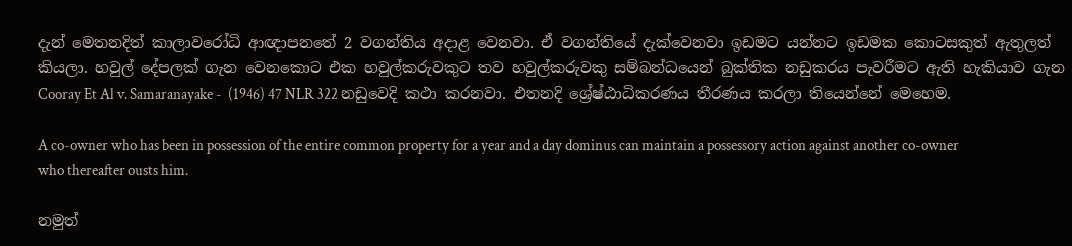දැන් මෙතනදිත් කාලාවරෝධි ආඥාපනතේ 2 වගන්තිය අදාළ වෙනවා. ඒ වගන්තියේ දැක්වෙනවා ඉඩමට යන්නට ඉඩමක කොටසකුත් ඇතුලත් කියලා. හවුල් දේපලක් ගැන වෙනකොට එක හවුල්කරුවකුට තව හවුල්කරුවකු සම්බන්ධයෙන් බුක්තික නඩුකරය පැවරීමට ඇති හැකියාව ගැන Cooray Et Al v. Samaranayake -  (1946) 47 NLR 322 නඩුවෙදි කථා කරනවා. එතනදි ශ්‍රේෂ්ඨාධිකරණය තීරණය කරලා තියෙන්නේ මෙහෙම.

A co-owner who has been in possession of the entire common property for a year and a day dominus can maintain a possessory action against another co-owner who thereafter ousts him.

නමුත්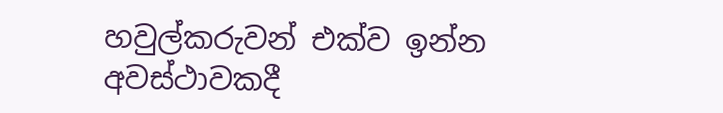හවුල්කරුවන් එක්ව ඉන්න අවස්ථාවකදී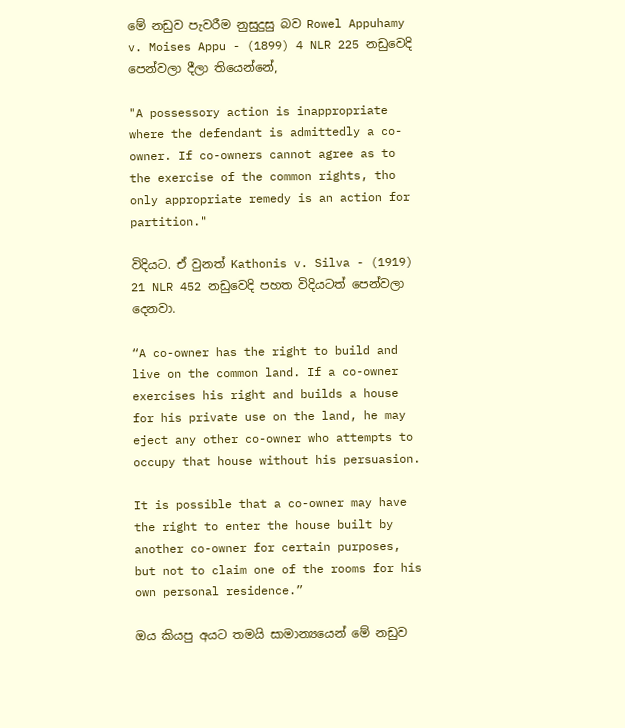මේ නඩුව පැවරීම නුසුදුසු බව Rowel Appuhamy v. Moises Appu - (1899) 4 NLR 225 නඩුවෙදි පෙන්වලා දීලා තියෙන්නේ,

"A possessory action is inappropriate where the defendant is admittedly a co-owner. If co-owners cannot agree as to the exercise of the common rights, tho only appropriate remedy is an action for partition."

විදියට. ඒ වුනත් Kathonis v. Silva - (1919) 21 NLR 452 නඩුවෙදි පහත විදියටත් පෙන්වලා දෙනවා.

“A co-owner has the right to build and live on the common land. If a co-owner exercises his right and builds a house for his private use on the land, he may eject any other co-owner who attempts to occupy that house without his persuasion.

It is possible that a co-owner may have the right to enter the house built by another co-owner for certain purposes, but not to claim one of the rooms for his own personal residence.”

ඔය කියපු අයට තමයි සාමාන්‍යයෙන් මේ නඩුව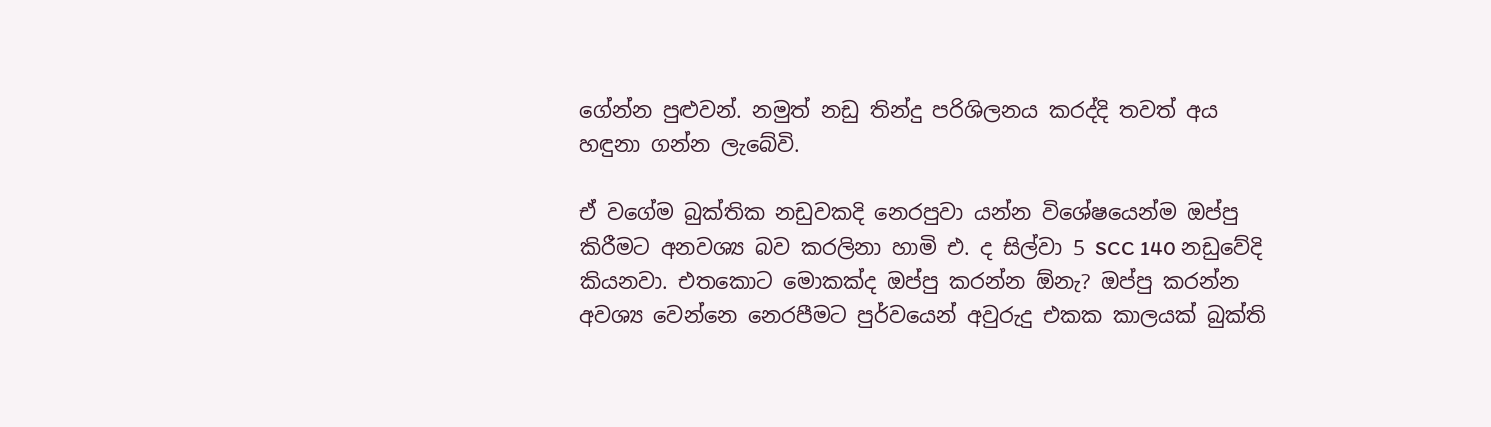ගේන්න පුළුවන්. නමුත් නඩු තින්දු පරිශිලනය කරද්දි තවත් අය හඳුනා ගන්න ලැබේවි.

ඒ වගේම බුක්තික නඩුවකදි නෙරපුවා යන්න විශේෂයෙන්ම ඔප්පු කිරීමට අනවශ්‍ය බව කරලිනා හාමි එ. ද සිල්වා 5 SCC 140 නඩුවේදි කියනවා. එතකොට මොකක්ද ඔප්පු කරන්න ඕනැ? ඔප්පු කරන්න අවශ්‍ය වෙන්නෙ නෙරපීමට පුර්වයෙන් අවුරුදු එකක කාලයක් බුක්ති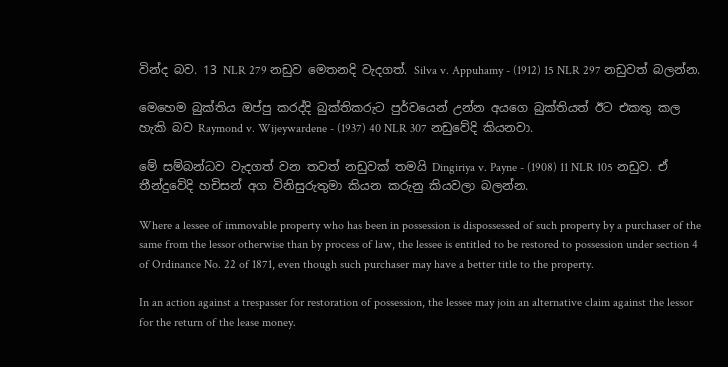වින්ද බව. 13 NLR 279 නඩුව මෙතනදි වැදගත්. Silva v. Appuhamy - (1912) 15 NLR 297 නඩුවත් බලන්න.

මෙහෙම බුක්තිය ඔප්පු කරද්දි බුක්තිකරුට පුර්වයෙන් උන්න අයගෙ බුක්තියත් ඊට එකතු කල හැකි බව Raymond v. Wijeywardene - (1937) 40 NLR 307 නඩුවේදි කියනවා.

මේ සම්බන්ධව වැදගත් වන තවත් නඩුවක් තමයි Dingiriya v. Payne - (1908) 11 NLR 105 නඩුව. ඒ තීන්දුවේදි හචිසන් අග විනිසුරුතුමා කියන කරුනු කියවලා බලන්න.

Where a lessee of immovable property who has been in possession is dispossessed of such property by a purchaser of the same from the lessor otherwise than by process of law, the lessee is entitled to be restored to possession under section 4 of Ordinance No. 22 of 1871, even though such purchaser may have a better title to the property.

In an action against a trespasser for restoration of possession, the lessee may join an alternative claim against the lessor for the return of the lease money.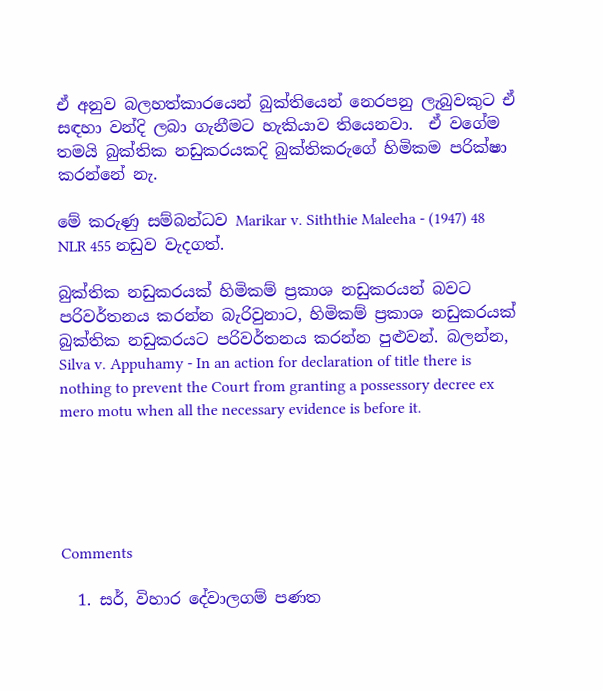ඒ අනුව බලහත්කාරයෙන් බුක්තියෙන් නෙරපනු ලැබුවකුට ඒ සඳහා වන්දි ලබා ගැනීමට හැකියාව තියෙනවා.  ඒ වගේම තමයි බුක්තික නඩුකරයකදි බුක්තිකරුගේ හිමිකම පරික්ෂා කරන්නේ නැ.

මේ කරුණු සම්බන්ධව Marikar v. Siththie Maleeha - (1947) 48 NLR 455 නඩුව වැදගත්.

බුක්තික නඩුකරයක් හිමිකම් ප්‍රකාශ නඩුකරයන් බවට පරිවර්තනය කරන්න බැරිවුනාට, හිමිකම් ප්‍රකාශ නඩුකරයක් බුක්තික නඩුකරයට පරිවර්තනය කරන්න පුළුවන්. බලන්න, Silva v. Appuhamy - In an action for declaration of title there is nothing to prevent the Court from granting a possessory decree ex mero motu when all the necessary evidence is before it.





Comments

  1. සර්, විහාර දේවාලගම් පණත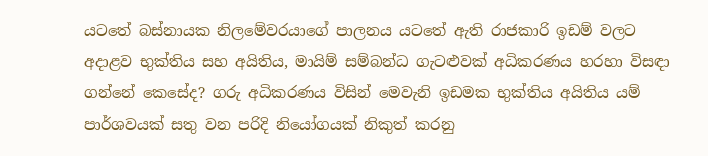යටතේ බස්නායක නිලමේවරයාගේ පාලනය යටතේ ඇති රාජකාරි ඉඩම් වලට අදාළව භුක්තිය සහ අයිතිය, මායිම් සම්බන්ධ ගැටළුවක් අධිකරණය හරහා විසඳා ගන්නේ කෙසේද? ගරු අධිකරණය විසින් මෙවැනි ඉඩමක භුක්තිය අයිතිය යම් පාර්ශවයක් සතු වන පරිදි නියෝගයක් නිකුත් කරනු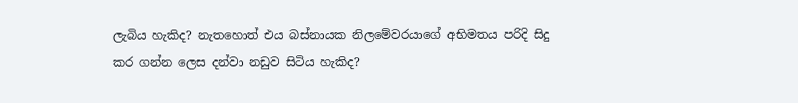ලැබිය හැකිද? නැතහොත් එය බස්නායක නිලමේවරයාගේ අභිමතය පරිදි සිදු කර ගන්න ලෙස දන්වා නඩුව සිටිය හැකිද?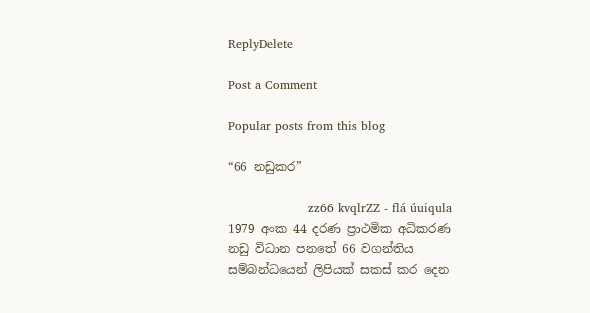ReplyDelete

Post a Comment

Popular posts from this blog

“66 නඩුකර”

                    zz66 kvqlrZZ - flá úuiqula 1979 අංක 44 දරණ ප්‍රාථමික අධිකරණ නඩු විධාන පනතේ 66 වගන්තිය සම්බන්ධයෙන් ලිපියක් සකස් කර දෙන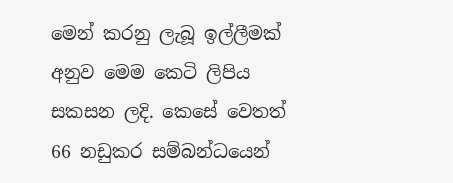මෙන් කරනු ලැබූ ඉල්ලීමක් අනුව මෙම කෙටි ලිපිය සකසන ලදි. කෙසේ වෙතත් 66 නඩුකර සම්බන්ධයෙන්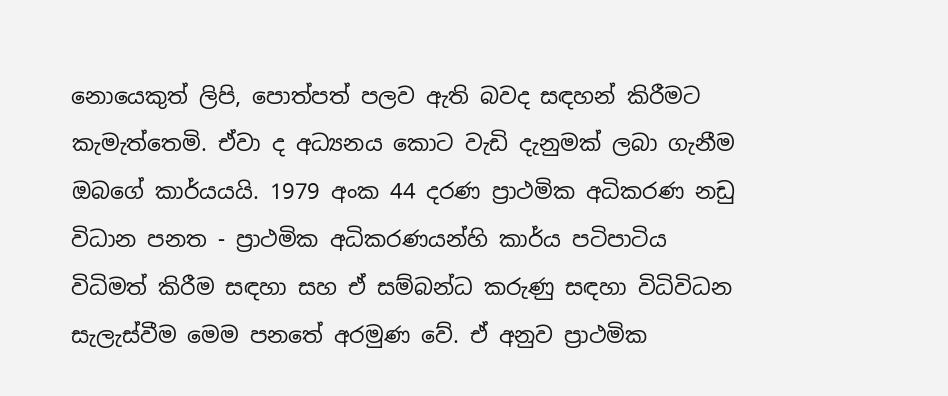නොයෙකුත් ලිපි, පොත්පත් පලව ඇති බවද සඳහන් කිරීමට කැමැත්තෙමි. ඒවා ද අධ්‍යනය කොට වැඩි දැනුමක් ලබා ගැනීම ඔබගේ කාර්යයයි. 1979 අංක 44 දරණ ප්‍රාථමික අධිකරණ නඩු විධාන පනත - ප්‍රාථමික අධිකරණයන්හි කාර්ය පටිපාටිය විධිමත් කිරීම සඳහා සහ ඒ සම්බන්ධ කරුණු සඳහා විධිවිධන සැලැස්වීම මෙම පනතේ අරමුණ වේ. ඒ අනුව ප්‍රාථමික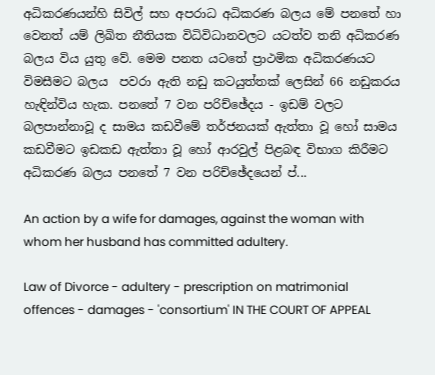අධිකරණයන්හි සිවිල් සහ අපරාධ අධිකරණ බලය මේ පනතේ හා වෙනත් යම් ලිඛිත නීතියක විධිවිධානවලට යටත්ව තනි අධිකරණ බලය විය යුතු වේ. මෙම පනත යටතේ ප්‍රාථමික අධිකරණයට විමසීමට බලය  පවරා ඇති නඩු කටයුත්තක් ලෙසින් 66 නඩුකරය හැඳින්විය හැක. පනතේ 7 වන පරිච්ඡේදය - ඉඩම් වලට බලපාන්නාවූ ද සාමය කඩවීමේ තර්ජනයක් ඇත්තා වූ හෝ සාමය කඩවීමට ඉඩකඩ ඇත්තා වූ හෝ ආරවුල් පිළබඳ විභාග කිරීමට අධිකරණ බලය පනතේ 7 වන පරිච්ඡේදයෙන් ප්...

An action by a wife for damages, against the woman with whom her husband has committed adultery.

Law of Divorce - adultery - prescription on matrimonial offences - damages - 'consortium' IN THE COURT OF APPEAL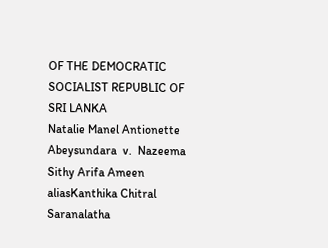OF THE DEMOCRATIC SOCIALIST REPUBLIC OF SRI LANKA                                                 Natalie Manel Antionette Abeysundara  v.  Nazeema Sithy Arifa Ameen aliasKanthika Chitral Saranalatha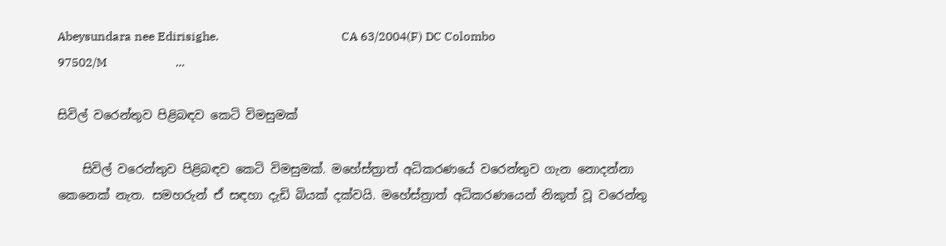Abeysundara nee Edirisighe.                                         CA 63/2004(F) DC Colombo 97502/M                       ...

සිවිල් වරෙන්තුව පිළිබඳව කෙටි විමසුමක්

    සිවිල් වරෙන්තුව පිළිබඳව කෙටි විමසුමක්. මහේස්ත්‍රාත් අධිකරණයේ වරෙන්තුව ගැන නොදන්නා කෙනෙක් නැත. සමහරුන් ඒ සඳහා දැඩි බියක් දක්වයි. මහේස්ත්‍රාත් අධිකරණයෙන් නිකුත් වූ වරෙන්තු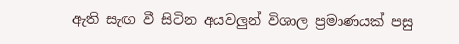ඇති සැඟ වී සිටින අයවලුන් විශාල ප්‍රමාණයක් පසු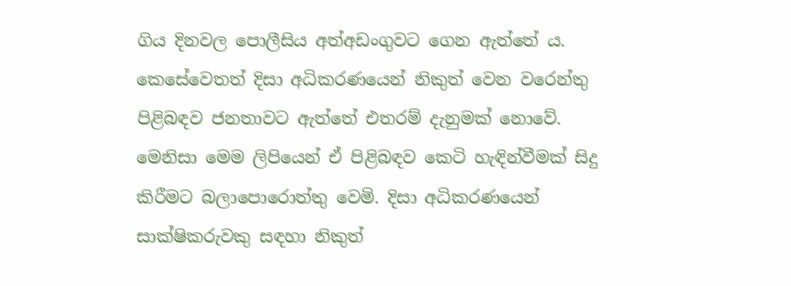ගිය දිනවල පොලීසිය අත්අඩංගුවට ගෙන ඇත්තේ ය. කෙසේවෙතත් දිසා අධිකරණයෙන් නිකුත් වෙන වරෙන්තු පිළිබඳව ජනතාවට ඇත්තේ එතරම් දැනුමක් නොවේ. මෙනිසා මෙම ලිපියෙන් ඒ පිළිබඳව කෙටි හැඳින්වීමක් සිදු කිරීමට බලාපොරොත්තු වෙමි. දිසා අධිකරණයෙන් සාක්ෂිකරුවකු සඳහා නිකුත්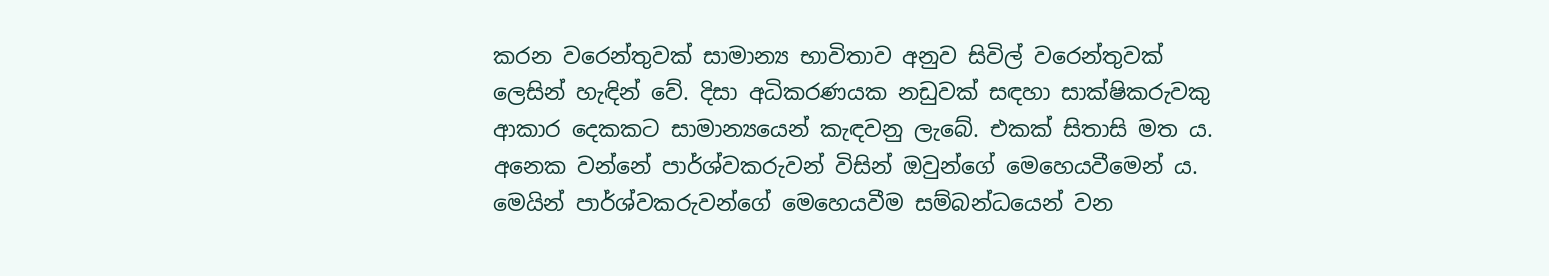කරන වරෙන්තුවක් සාමාන්‍ය භාවිතාව අනුව සිවිල් වරෙන්තුවක් ලෙසින් හැඳින් වේ. දිසා අධිකරණයක නඩුවක් සඳහා සාක්ෂිකරුවකු ආකාර දෙකකට සාමාන්‍යයෙන් කැඳවනු ලැබේ. එකක් සිතාසි මත ය. අනෙක වන්නේ පාර්ශ්වකරුවන් විසින් ඔවුන්ගේ මෙහෙයවීමෙන් ය. මෙයින් පාර්ශ්වකරුවන්ගේ මෙහෙයවීම සම්බන්ධයෙන් වන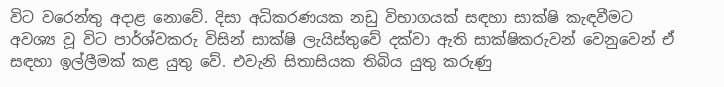විට වරෙන්තු අදාළ නොවේ. දිසා අධිකරණයක නඩු විභාගයක් සඳහා සාක්ෂි කැඳවීමට අවශ්‍ය වූ විට පාර්ශ්වකරු විසින් සාක්ෂි ලැයිස්තුවේ දක්වා ඇති සාක්ෂිකරුවන් වෙනුවෙන් ඒ සඳහා ඉල්ලීමක් කළ යුතු වේ. එවැනි සිතාසියක තිබිය යුතු කරුණු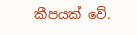කීපයක් වේ.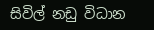සිවිල් නඩු විධාන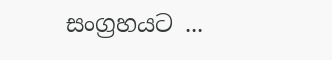සංග්‍රහයට ...